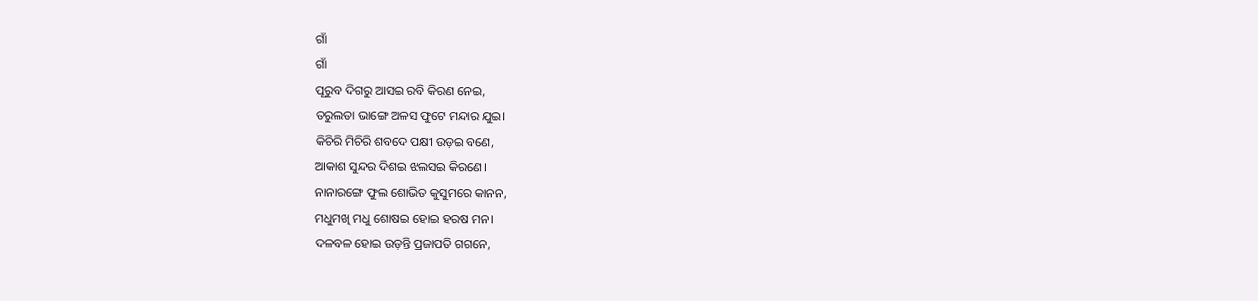ଗାଁ
ଗାଁ
ପୂରୁବ ଦିଗରୁ ଆସଇ ରବି କିରଣ ନେଇ,
ତରୁଲତା ଭାଙ୍ଗେ ଅଳସ ଫୁଟେ ମନ୍ଦାର ଯୁଇ।
କିଚିରି ମିଚିରି ଶବଦେ ପକ୍ଷୀ ଉଡ଼ଇ ବଣେ,
ଆକାଶ ସୁନ୍ଦର ଦିଶଇ ଝଲସଇ କିରଣେ।
ନାନାରଙ୍ଗେ ଫୁଲ ଶୋଭିତ କୁସୁମରେ କାନନ,
ମଧୁମଖି ମଧୁ ଶୋଷଇ ହୋଇ ହରଷ ମନ।
ଦଳବଳ ହୋଇ ଉଡ଼ନ୍ତି ପ୍ରଜାପତି ଗଗନେ,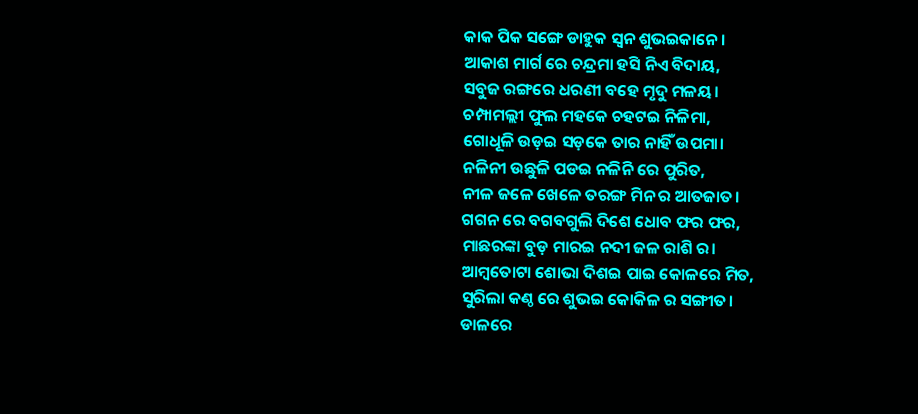କାକ ପିକ ସଙ୍ଗେ ଡାହୁକ ସ୍ଵନ ଶୁଭଇକାନେ।
ଆକାଶ ମାର୍ଗ ରେ ଚନ୍ଦ୍ରମା ହସି ନିଏ ବିଦାୟ,
ସବୁଜ ରଙ୍ଗରେ ଧରଣୀ ବହେ ମୃଦୁ ମଳୟ।
ଚମ୍ପାମଲ୍ଲୀ ଫୁଲ ମହକେ ଚହଟଇ ନିଳିମା,
ଗୋଧୂଳି ଉଡ଼ଇ ସଡ଼କେ ତାର ନାହିଁ ଉପମା।
ନଳିନୀ ଉଛୁଳି ପଡଇ ନଳିନି ରେ ପୁରିତ,
ନୀଳ ଜଳେ ଖେଳେ ତରଙ୍ଗ ମିନ ର ଆତଜାତ।
ଗଗନ ରେ ବଗବଗୁଲି ଦିଶେ ଧୋବ ଫର ଫର,
ମାଛରଙ୍କା ବୁଡ଼ ମାରଇ ନଦୀ ଜଳ ରାଶି ର।
ଆମ୍ବତୋଟା ଶୋଭା ଦିଶଇ ପାଇ କୋଳରେ ମିତ,
ସୁରିଲା କଣ୍ଠ ରେ ଶୁଭଇ କୋକିଳ ର ସଙ୍ଗୀତ।
ଡାଳରେ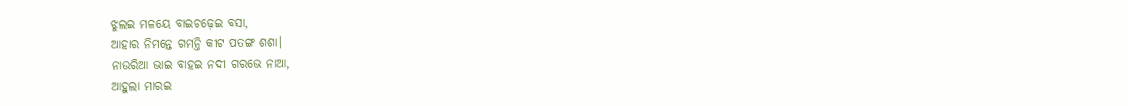ଝୁଲଇ ମଳୟେ ବାଇଚଢ଼େଇ ବସା,
ଆହାର ନିମନ୍ତେ ଗମନ୍ତି କୀଟ ପତଙ୍ଗ ଶଶା।
ନାଉରିଆ ଭାଇ ବାହଇ ନଦୀ ଗରଭେ ନାଆ,
ଆହୁଲା ମାରଇ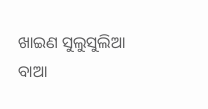ଖାଇଣ ସୁଲୁସୁଲିଆ ବାଆ